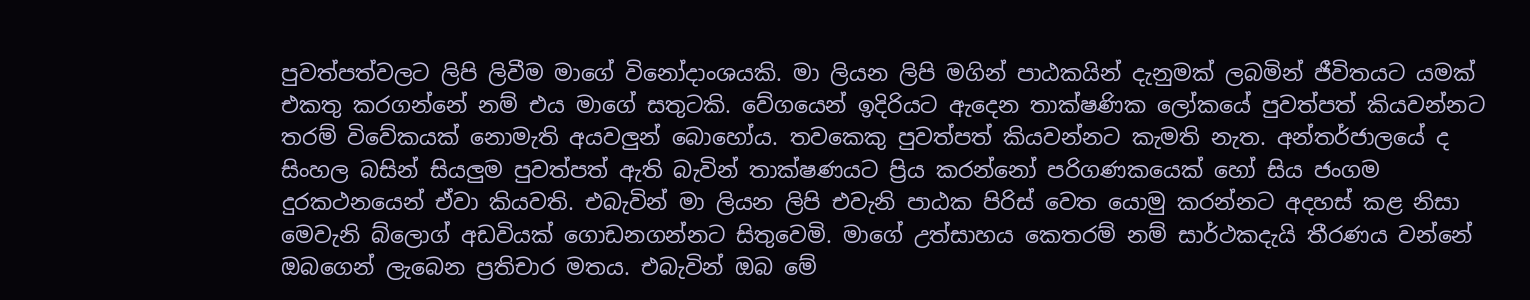පුවත්පත්වලට ලිපි ලිවීම මාගේ විනෝදාංශයකි. මා ලියන ලිපි මගින් පාඨකයින් දැනුමක් ලබමින් ජීවිතයට යමක් එකතු කරගන්නේ නම් එය මාගේ සතුටකි. වේගයෙන් ඉදිරියට ඇදෙන තාක්ෂණික ලෝකයේ පුවත්පත් කියවන්නට තරම් විවේකයක් නොමැති අයවලුන් බොහෝය. තවකෙකු පුවත්පත් කියවන්නට කැමති නැත. අන්තර්ජාලයේ ද සිංහල බසින් සියලුම පුවත්පත් ඇති බැවින් තාක්ෂණයට ප්‍රිය කරන්නෝ පරිගණකයෙක් හෝ සිය ජංගම දුරකථනයෙන් ඒවා කියවති. එබැවින් මා ලියන ලිපි එවැනි පාඨක පිරිස් වෙත යොමු කරන්නට අදහස් කළ නිසා මෙවැනි බ්ලොග් අඩවියක් ගොඩනගන්නට සිතුවෙමි. මාගේ උත්සාහය කෙතරම් නම් සාර්ථකදැයි තීරණය වන්නේ ඔබගෙන් ලැබෙන ප්‍රතිචාර මතය. එබැවින් ඔබ මේ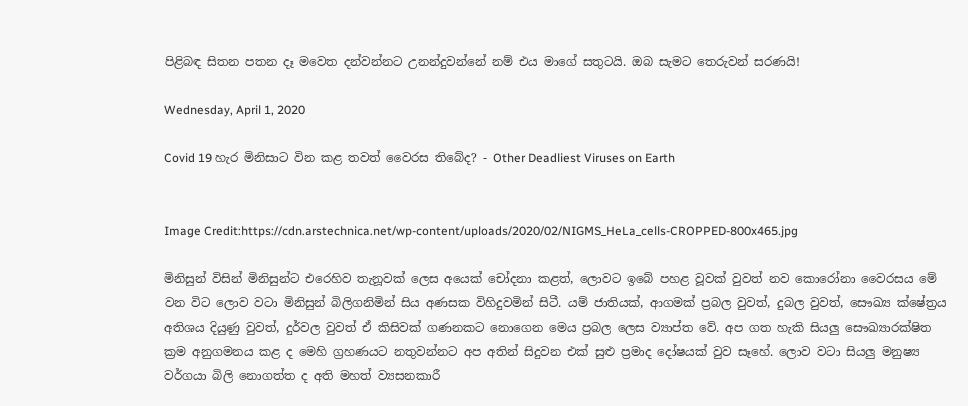පිළිබඳ සිතන පතන දෑ මවෙත දන්වන්නට උනන්දුවන්නේ නම් එය මාගේ සතුටයි. ඔබ සැමට තෙරුවන් සරණයි!

Wednesday, April 1, 2020

Covid 19 හැර මිනිසාට වින කළ තවත් වෛරස තිබේද? - Other Deadliest Viruses on Earth


Image Credit:https://cdn.arstechnica.net/wp-content/uploads/2020/02/NIGMS_HeLa_cells-CROPPED-800x465.jpg

මිනිසුන් විසින් මිනිසුන්ට එරෙහිව තැනූවක් ලෙස අයෙක් චෝදනා කළත්, ලොවට ඉබේ පහළ වූවක් වුවත් නව කොරෝනා වෛරසය මේ වන විට ලොව වටා මිනිසුන් බිලිගනිමින් සිය අණසක විහිදුවමින් සිටී. යම් ජාතියක්, ආගමක් ප්‍රබල වුවත්, දුබල වුවත්, සෞඛ්‍ය ක්ෂේත්‍රය අතිශය දියුණු වුවත්, දුර්වල වුවත් ඒ කිසිවක් ගණනකට නොගෙන මෙය ප්‍රබල ලෙස ව්‍යාප්ත වේ. අප ගත හැකි සියලු සෞඛ්‍යාරක්ෂිත ක්‍රම අනුගමනය කළ ද මෙහි ග්‍රහණයට නතුවන්නට අප අතින් සිදුවන එක් සුළු ප්‍රමාද දෝෂයක් වුව සෑහේ. ලොව වටා සියලු මනුෂ්‍ය වර්ගයා බිලි නොගත්ත ද අති මහත් ව්‍යසනකාරී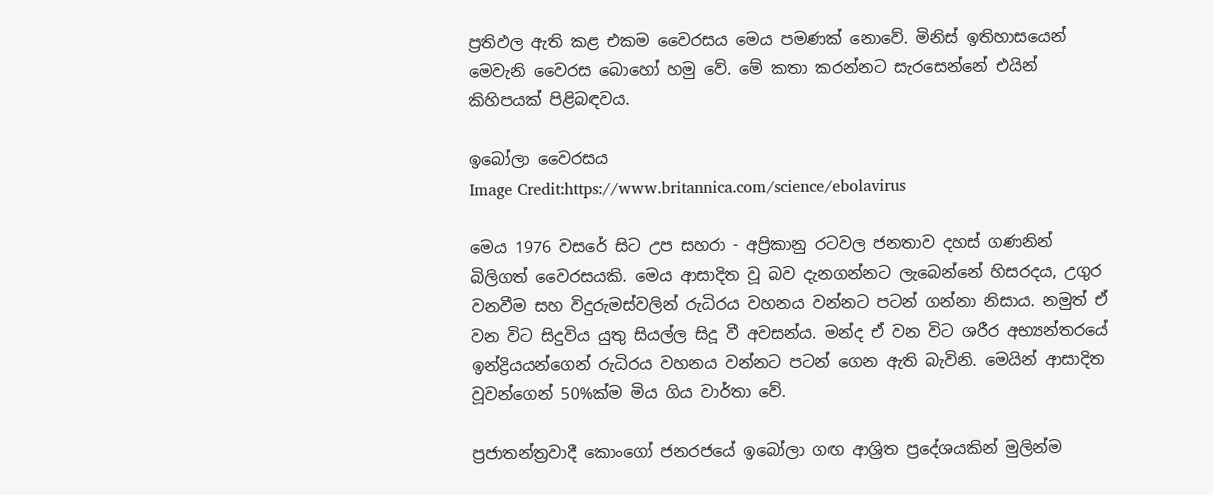ප්‍රතිඵල ඇති කළ එකම වෛරසය මෙය පමණක් නොවේ. මිනිස් ඉතිහාසයෙන් මෙවැනි වෛරස බොහෝ හමු වේ. මේ කතා කරන්නට සැරසෙන්නේ එයින් කිහිපයක් පිළිබඳවය.

ඉබෝලා වෛරසය
Image Credit:https://www.britannica.com/science/ebolavirus

මෙය 1976 වසරේ සිට උප සහරා - අප්‍රිකානු රටවල ජනතාව දහස් ගණනින් බිලිගත් වෛරසයකි. මෙය ආසාදිත වූ බව දැනගන්නට ලැබෙන්නේ හිසරදය, උගුර වනවීම සහ විදුරුමස්වලින් රුධිරය වහනය වන්නට පටන් ගන්නා නිසාය. නමුත් ඒ වන විට සිදුවිය යුතු සියල්ල සිදූ වී අවසන්ය. මන්ද ඒ වන විට ශරීර අභ්‍යන්තරයේ ඉන්ද්‍රියයන්ගෙන් රුධිරය වහනය වන්නට පටන් ගෙන ඇති බැවිනි. මෙයින් ආසාදිත වූවන්ගෙන් 50%ක්ම මිය ගිය වාර්තා වේ.

ප්‍රජාතන්ත්‍රවාදී කොංගෝ ජනරජයේ ඉබෝලා ගඟ ආශ්‍රිත ප්‍රදේශයකින් මුලින්ම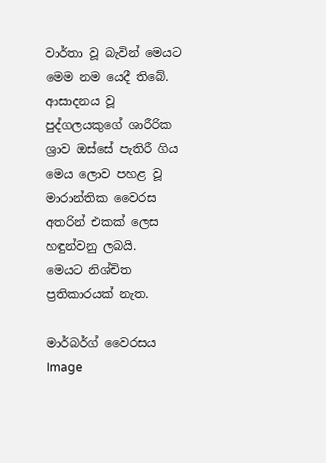වාර්තා වූ බැවින් මෙයට මෙම නම යෙදී තිබේ. ආසාදනය වූ පුද්ගලයකුගේ ශාරීරික ශ්‍රාව ඔස්සේ පැතිරී ගිය මෙය ලොව පහළ වූ මාරාන්තික වෛරස අතරින් එකක් ලෙස හඳුන්වනු ලබයි.
මෙයට නිශ්චිත ප්‍රතිකාරයක් නැත.

මාර්බර්ග් වෛරසය
Image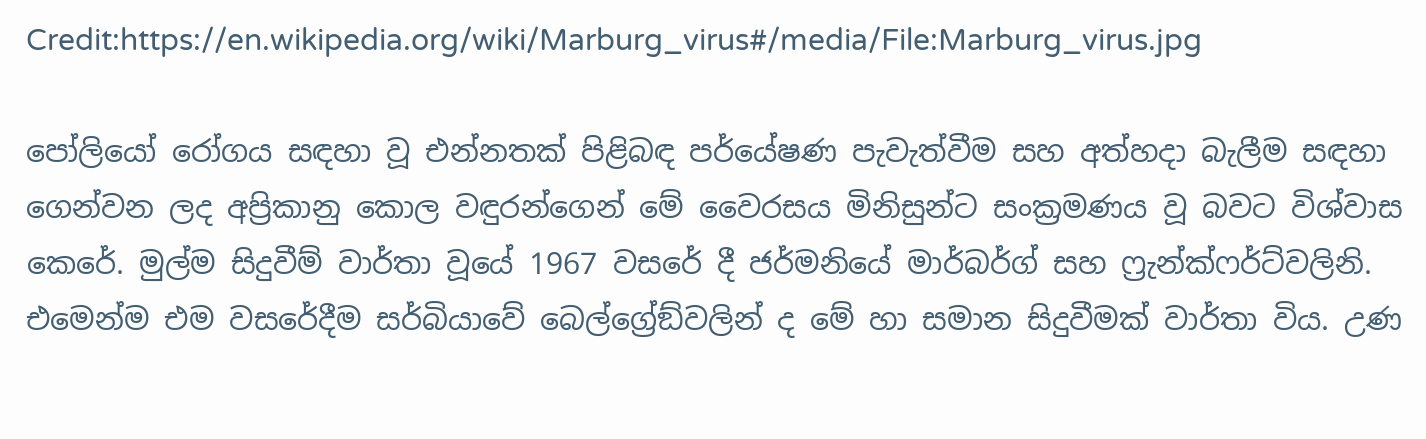Credit:https://en.wikipedia.org/wiki/Marburg_virus#/media/File:Marburg_virus.jpg

පෝලියෝ රෝගය සඳහා වූ එන්නතක් පිළිබඳ පර්යේෂණ පැවැත්වීම සහ අත්හදා බැලීම සඳහා ගෙන්වන ලද අප්‍රිකානු කොල වඳුරන්ගෙන් මේ වෛරසය මිනිසුන්ට සංක්‍රමණය වූ බවට විශ්වාස කෙරේ. මුල්ම සිදුවීම් වාර්තා වූයේ 1967 වසරේ දී ජර්මනියේ මාර්බර්ග් සහ ෆ්‍රැන්ක්ෆර්ට්වලිනි. එමෙන්ම එම වසරේදීම සර්බියාවේ බෙල්ග්‍රේඞ්වලින් ද මේ හා සමාන සිදුවීමක් වාර්තා විය. උණ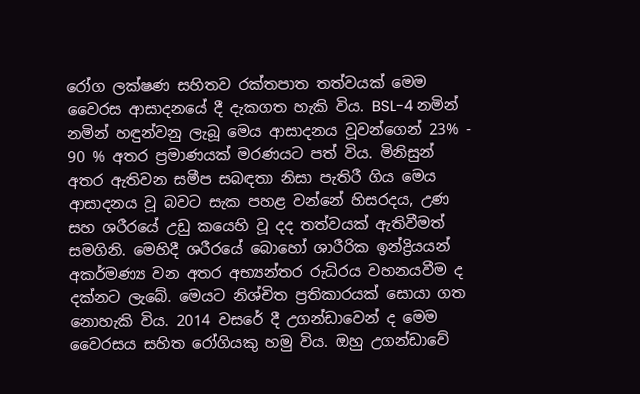රෝග ලක්ෂණ සහිතව රක්තපාත තත්වයක් මෙම වෛරස ආසාදනයේ දී දැකගත හැකි විය. BSL-4 නමින් නමින් හඳුන්වනු ලැබූ මෙය ආසාදනය වූවන්ගෙන් 23% - 90 % අතර ප්‍රමාණයක් මරණයට පත් විය. මිනිසුන් අතර ඇතිවන සමීප සබඳතා නිසා පැතිරී ගිය මෙය ආසාදනය වූ බවට සැක පහළ වන්නේ හිසරදය, උණ සහ ශරීරයේ උඩු කයෙහි වූ දද තත්වයක් ඇතිවීමත් සමගිනි. මෙහිදී ශරීරයේ බොහෝ ශාරීරික ඉන්ද්‍රියයන් අකර්මණ්‍ය වන අතර අභ්‍යන්තර රුධිරය වහනයවීම ද දක්නට ලැබේ. මෙයට නිශ්චිත ප්‍රතිකාරයක් සොයා ගත නොහැකි විය. 2014 වසරේ දී උගන්ඩාවෙන් ද මෙම වෛරසය සහිත රෝගියකු හමු විය. ඔහු උගන්ඩාවේ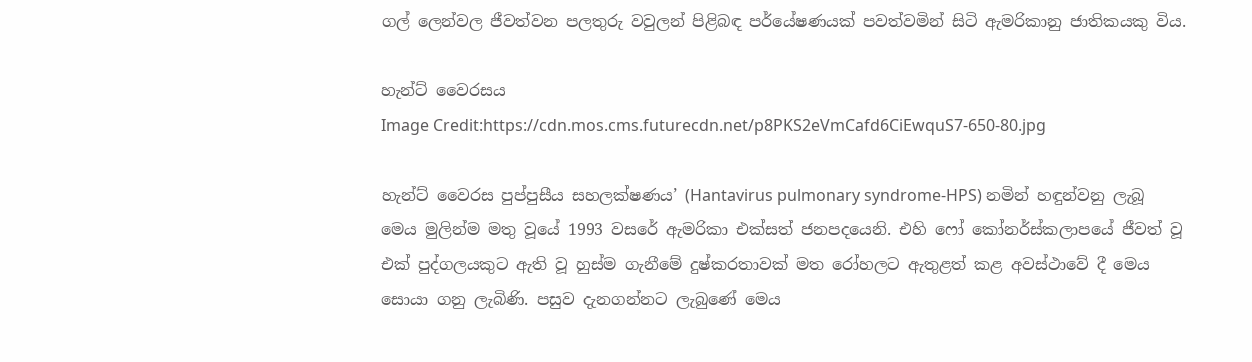ගල් ලෙන්වල ජීවත්වන පලතුරු වවුලන් පිළිබඳ පර්යේෂණයක් පවත්වමින් සිටි ඇමරිකානු ජාතිකයකු විය.

හැන්ට් වෛරසය
Image Credit:https://cdn.mos.cms.futurecdn.net/p8PKS2eVmCafd6CiEwquS7-650-80.jpg

හැන්ට් වෛරස පුප්පුසීය සහලක්ෂණය’ (Hantavirus pulmonary syndrome-HPS) නමින් හඳුන්වනු ලැබූ මෙය මුලින්ම මතු වූයේ 1993 වසරේ ඇමරිකා එක්සත් ජනපදයෙනි. එහි ෆෝ කෝනර්ස්කලාපයේ ජීවත් වූ එක් පුද්ගලයකුට ඇති වූ හුස්ම ගැනීමේ දුෂ්කරතාවක් මත රෝහලට ඇතුළත් කළ අවස්ථාවේ දී මෙය සොයා ගනු ලැබිණි. පසුව දැනගන්නට ලැබුණේ මෙය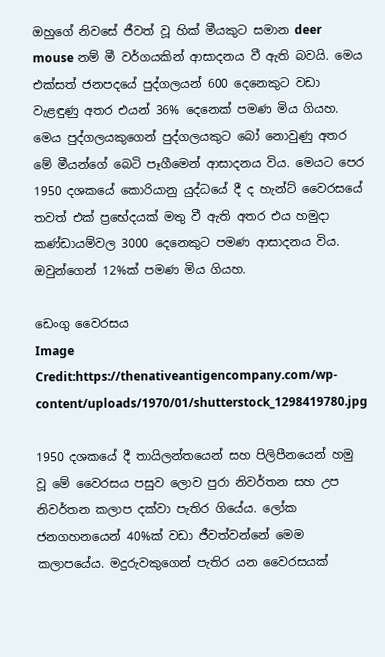ඔහුගේ නිවසේ ජීවත් වූ හික් මීයකුට සමාන deer mouse නම් මී වර්ගයකින් ආසාදනය වී ඇති බවයි. මෙය එක්සත් ජනපදයේ පුද්ගලයන් 600 දෙනෙකුට වඩා වැළඳුණු අතර එයන් 36% දෙනෙක් පමණ මිය ගියහ. මෙය පුද්ගලයකුගෙන් පුද්ගලයකුට බෝ නොවුණු අතර මේ මීයන්ගේ බෙටි පෑගීමෙන් ආසාදනය විය. මෙයට පෙර 1950 දශකයේ කොරියානු යුද්ධයේ දී ද හැන්ට් වෛරසයේ තවත් එක් ප්‍රභේදයක් මතු වී ඇති අතර එය හමුදා කණ්ඩායම්වල 3000 දෙනෙකුට පමණ ආසාදනය විය. ඔවුන්ගෙන් 12%ක් පමණ මිය ගියහ.

ඩෙංගු වෛරසය
Image Credit:https://thenativeantigencompany.com/wp-content/uploads/1970/01/shutterstock_1298419780.jpg

1950 දශකයේ දී තායිලන්තයෙන් සහ පිලිපීනයෙන් හමු වූ මේ වෛරසය පසුව ලොව පුරා නිවර්තන සහ උප නිවර්තන කලාප දක්වා පැතිර ගියේය. ලෝක ජනගහනයෙන් 40%ක් වඩා ජීවත්වන්නේ මෙම කලාපයේය. මදුරුවකුගෙන් පැතිර යන වෛරසයක්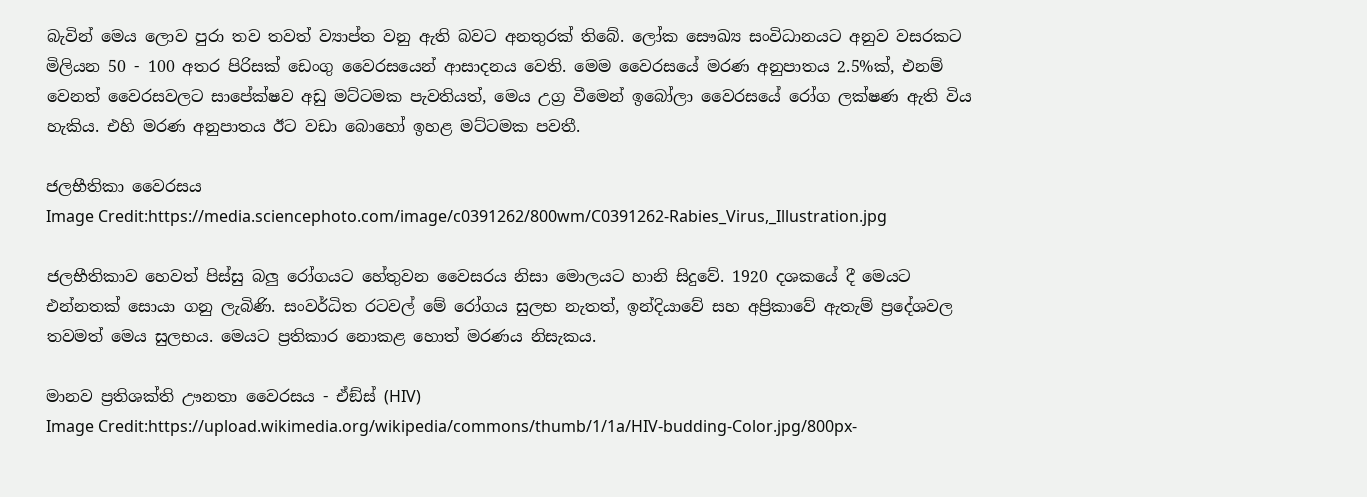බැවින් මෙය ලොව පුරා තව තවත් ව්‍යාප්ත වනු ඇති බවට අනතුරක් තිබේ. ලෝක සෞඛ්‍ය සංවිධානයට අනුව වසරකට මිලියන 50 - 100 අතර පිරිසක් ඩෙංගු වෛරසයෙන් ආසාදනය වෙති. මෙම වෛරසයේ මරණ අනුපාතය 2.5%ක්, එනම් වෙනත් වෛරසවලට සාපේක්ෂව අඩු මට්ටමක පැවතියත්, මෙය උග්‍ර වීමෙන් ඉබෝලා වෛරසයේ රෝග ලක්ෂණ ඇති විය හැකිය. එහි මරණ අනුපාතය ඊට වඩා බොහෝ ඉහළ මට්ටමක පවතී.

ජලභීතිකා වෛරසය
Image Credit:https://media.sciencephoto.com/image/c0391262/800wm/C0391262-Rabies_Virus,_Illustration.jpg

ජලභීතිකාව හෙවත් පිස්සු බලු රෝගයට හේතුවන වෛසරය නිසා මොලයට හානි සිදුවේ. 1920 දශකයේ දී මෙයට එන්නතක් සොයා ගනු ලැබිණි. සංවර්ධිත රටවල් මේ රෝගය සුලභ නැතත්, ඉන්දියාවේ සහ අප්‍රිකාවේ ඇතැම් ප්‍රදේශවල තවමත් මෙය සුලභය. මෙයට ප්‍රතිකාර නොකළ හොත් මරණය නිසැකය.

මානව ප්‍රතිශක්ති ඌනතා වෛරසය - ඒඞ්ස් (HIV)
Image Credit:https://upload.wikimedia.org/wikipedia/commons/thumb/1/1a/HIV-budding-Color.jpg/800px-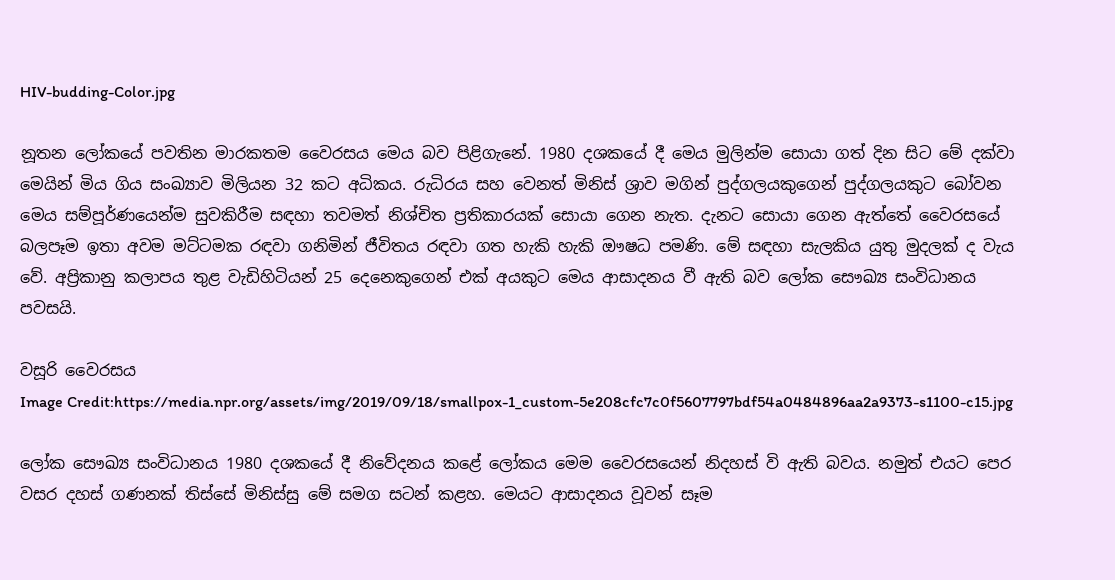HIV-budding-Color.jpg

නූතන ලෝකයේ පවතින මාරකතම වෛරසය මෙය බව පිළිගැනේ. 1980 දශකයේ දී මෙය මුලින්ම සොයා ගත් දින සිට මේ දක්වා මෙයින් මිය ගිය සංඛ්‍යාව මිලියන 32 කට අධිකය. රුධිරය සහ වෙනත් මිනිස් ශ්‍රාව මගින් පුද්ගලයකුගෙන් පුද්ගලයකුට බෝවන මෙය සම්පූර්ණයෙන්ම සුවකිරීම සඳහා තවමත් නිශ්චිත ප්‍රතිකාරයක් සොයා ගෙන නැත. දැනට සොයා ගෙන ඇත්තේ වෛරසයේ බලපෑම ඉතා අවම මට්ටමක රඳවා ගනිමින් ජීවිතය රඳවා ගත හැකි හැකි ඖෂධ පමණි. මේ සඳහා සැලකිය යුතු මුදලක් ද වැය වේ. අප්‍රිකානු කලාපය තුළ වැඩිහිටියන් 25 දෙනෙකුගෙන් එක් අයකුට මෙය ආසාදනය වී ඇති බව ලෝක සෞඛ්‍ය සංවිධානය පවසයි.

වසූරි වෛරසය
Image Credit:https://media.npr.org/assets/img/2019/09/18/smallpox-1_custom-5e208cfc7c0f5607797bdf54a0484896aa2a9373-s1100-c15.jpg

ලෝක සෞඛ්‍ය සංවිධානය 1980 දශකයේ දී නිවේදනය කළේ ලෝකය මෙම වෛරසයෙන් නිදහස් වි ඇති බවය. නමුත් එයට පෙර වසර දහස් ගණනක් තිස්සේ මිනිස්සු මේ සමග සටන් කළහ. මෙයට ආසාදනය වූවන් සෑම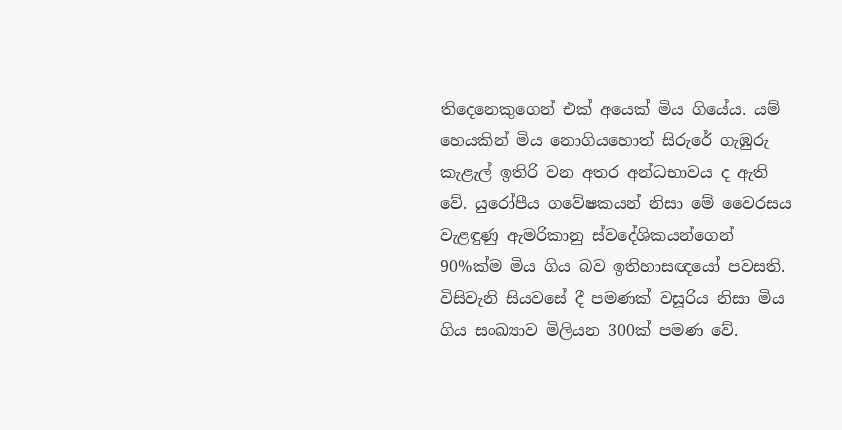තිදෙනෙකුගෙන් එක් අයෙක් මිය ගියේය. යම් හෙයකින් මිය නොගියහොත් සිරුරේ ගැඹුරු කැළැල් ඉතිරි වන අතර අන්ධභාවය ද ඇති වේ. යුරෝපීය ගවේෂකයන් නිසා මේ වෛරසය වැළඳුණු ඇමරිකානු ස්වදේශිකයන්ගෙන් 90%ක්ම මිය ගිය බව ඉතිහාසඥයෝ පවසති. විසිවැනි සියවසේ දී පමණක් වසූරිය නිසා මිය ගිය සංඛ්‍යාව මිලියන 300ක් පමණ වේ.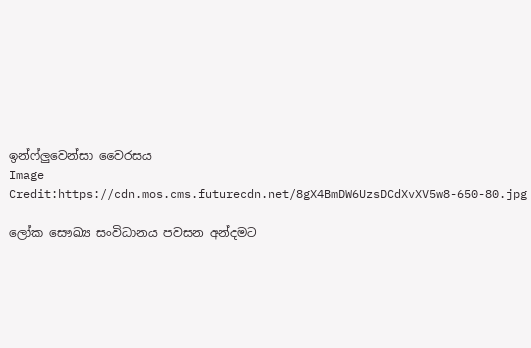ඉන්ෆ්ලුවෙන්සා වෛරසය
Image Credit:https://cdn.mos.cms.futurecdn.net/8gX4BmDW6UzsDCdXvXV5w8-650-80.jpg

ලෝක සෞඛ්‍ය සංවිධානය පවසන අන්දමට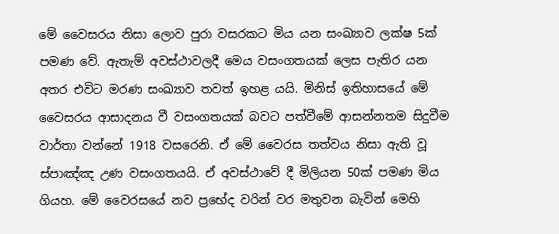මේ වෛසරය නිසා ලොව පුරා වසරකට මිය යන සංඛ්‍යාව ලක්ෂ 5ක් පමණ වේ. ඇතැම් අවස්ථාවලදී මෙය වසංගතයක් ලෙස පැතිර යන අතර එවිට මරණ සංඛ්‍යාව තවත් ඉහළ යයි. මිනිස් ඉතිහාසයේ මේ වෛසරය ආසාදනය වී වසංගතයක් බවට පත්වීමේ ආසන්නතම සිදුවීම වාර්තා වන්නේ 1918 වසරෙනි. ඒ මේ වෛරස තත්වය නිසා ඇති වූ ස්පාඤ්ඤ උණ වසංගතයයි. ඒ අවස්ථාවේ දී මිලියන 50ක් පමණ මිය ගියහ. මේ වෛරසයේ නව ප්‍රභේද වරින් වර මතුවන බැවින් මෙහි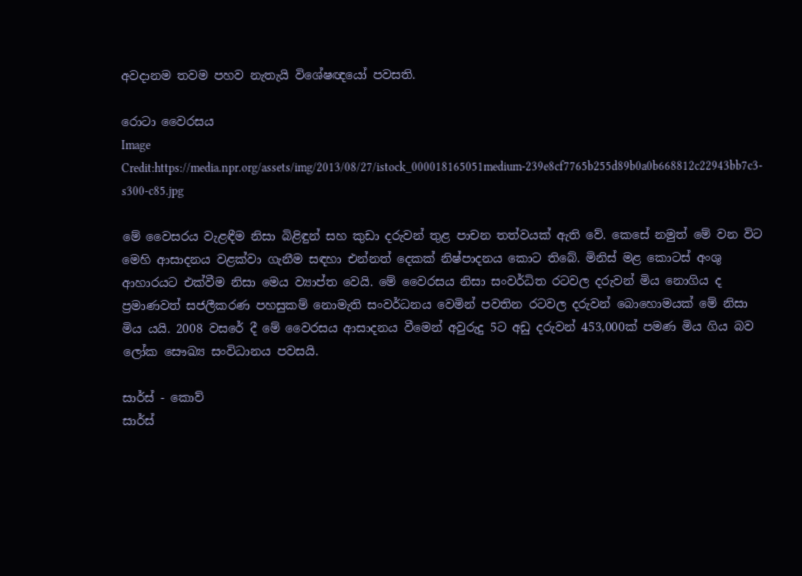අවදානම තවම පහව නැතැයි විශේෂඥයෝ පවසති.

රොටා වෛරසය
Image Credit:https://media.npr.org/assets/img/2013/08/27/istock_000018165051medium-239e8cf7765b255d89b0a0b668812c22943bb7c3-s300-c85.jpg

මේ වෛසරය වැළඳීම නිසා බිළිඳුන් සහ කුඩා දරුවන් තුළ පාචන තත්වයක් ඇති වේ. කෙසේ නමුත් මේ වන විට මෙහි ආසාදනය වළක්වා ගැනීම සඳහා එන්නත් දෙකක් නිෂ්පාදනය කොට තිබේ. මිනිස් මළ කොටස් අංශු ආහාරයට එක්වීම නිසා මෙය ව්‍යාප්ත වෙයි. මේ වෛරසය නිසා සංවර්ධිත රටවල දරුවන් මිය නොගිය ද ප්‍රමාණවත් සජලීකරණ පහසුකම් නොමැති සංවර්ධනය වෙමින් පවතින රටවල දරුවන් බොහොමයක් මේ නිසා මිය යයි. 2008 වසරේ දී මේ වෛරසය ආසාදනය වීමෙන් අවුරුදු 5ට අඩු දරුවන් 453,000ක් පමණ මිය ගිය බව ලෝක සෞඛ්‍ය සංවිධානය පවසයි.

සාර්ස් - කොව්
සාර්ස්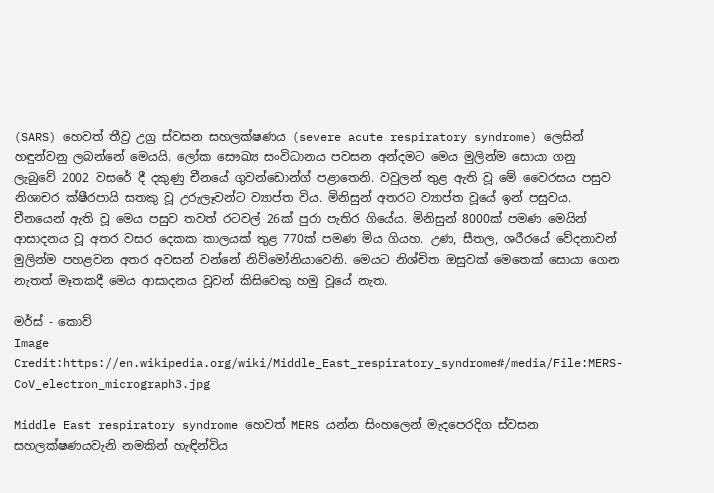(SARS) හෙවත් තීව්‍ර උග්‍ර ස්වසන සහලක්ෂණය (severe acute respiratory syndrome) ලෙසින් හඳුන්වනු ලබන්නේ මෙයයි. ලෝක සෞඛ්‍ය සංවිධානය පවසන අන්දමට මෙය මුලින්ම සොයා ගනු ලැබුවේ 2002 වසරේ දී දකුණු චීනයේ ගුවන්ඩොන්ග් පළාතෙනි. වවුලන් තුළ ඇති වූ මේ වෛරසය පසුව නිශාචර ක්ෂීරපායි සතකු වූ උරුලෑවන්ට ව්‍යාප්ත විය. මිනිසුන් අතරට ව්‍යාප්ත වූයේ ඉන් පසුවය. චීනයෙන් ඇති වූ මෙය පසුව තවත් රටවල් 26ක් පුරා පැතිර ගියේය. මිනිසුන් 8000ක් පමණ මෙයින් ආසාදනය වූ අතර වසර දෙකක කාලයක් තුළ 770ක් පමණ මිය ගියහ. උණ, සීතල, ශරීරයේ වේදනාවන් මුලින්ම පහළවන අතර අවසන් වන්නේ නිව්මෝනියාවෙනි. මෙයට නිශ්චිත ඔසුවක් මෙතෙක් සොයා ගෙන නැතත් මෑතකදී මෙය ආසාදනය වූවන් කිසිවෙකු හමු වූයේ නැත.

මර්ස් - කොව්
Image Credit:https://en.wikipedia.org/wiki/Middle_East_respiratory_syndrome#/media/File:MERS-CoV_electron_micrograph3.jpg

Middle East respiratory syndrome හෙවත් MERS යන්න සිංහලෙන් මැදපෙරදිග ස්වසන සහලක්ෂණයවැනි නමකින් හැඳින්විය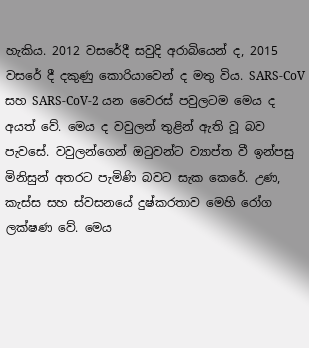හැකිය. 2012 වසරේදී සවුදි අරාබියෙන් ද, 2015 වසරේ දී දකුණු කොරියාවෙන් ද මතු විය. SARS-CoV සහ SARS-CoV-2 යන වෛරස් පවුලටම මෙය ද අයත් වේ. මෙය ද වවුලන් තුළින් ඇති වූ බව පැවසේ. වවුලන්ගෙන් ඔටුවන්ට ව්‍යාප්ත වී ඉන්පසු මිනිසුන් අතරට පැමිණි බවට සැක කෙරේ. උණ, කැස්ස සහ ස්වසනයේ දුෂ්කරතාව මෙහි රෝග ලක්ෂණ වේ. මෙය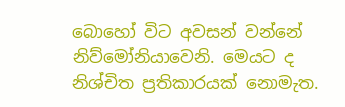බොහෝ විට අවසන් වන්නේ නිව්මෝනියාවෙනි. මෙයට ද නිශ්චිත ප්‍රතිකාරයක් නොමැත.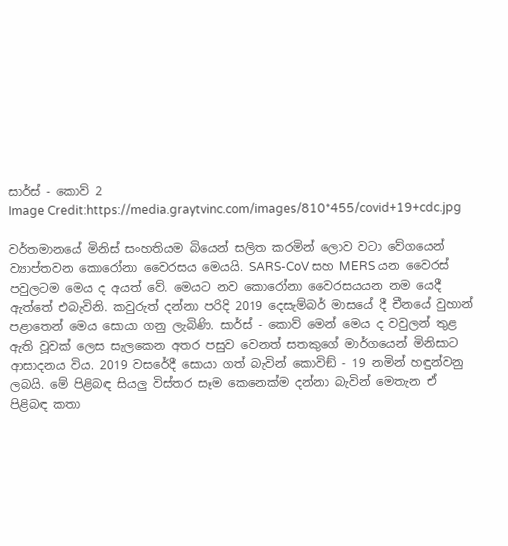සාර්ස් - කොව් 2
Image Credit:https://media.graytvinc.com/images/810*455/covid+19+cdc.jpg

වර්තමානයේ මිනිස් සංහතියම බියෙන් සලිත කරමින් ලොව වටා වේගයෙන් ව්‍යාප්තවන කොරෝනා වෛරසය මෙයයි. SARS-CoV සහ MERS යන වෛරස් පවුලටම මෙය ද අයත් වේ. මෙයට නව කොරෝනා වෛරසයයන නම යෙදී ඇත්තේ එබැවිනි. කවුරුත් දන්නා පරිදි 2019 දෙසැම්බර් මාසයේ දී චීනයේ වුහාන් පළාතෙන් මෙය සොයා ගනු ලැබිණි. සාර්ස් - කොව් මෙන් මෙය ද වවුලන් තුළ ඇති වූවක් ලෙස සැලකෙන අතර පසුව වෙනත් සතකුගේ මාර්ගයෙන් මිනිසාට ආසාදනය විය. 2019 වසරේදී සොයා ගත් බැවින් කොවිඞ් - 19 නමින් හඳුන්වනු ලබයි. මේ පිළිබඳ සියලු විස්තර සෑම කෙනෙක්ම දන්නා බැවින් මෙතැන ඒ පිළිබඳ කතා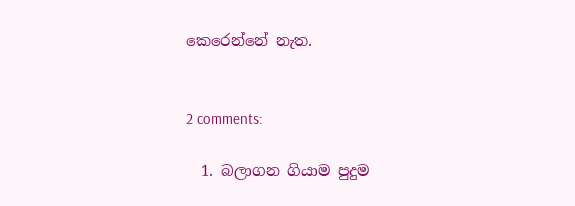කෙරෙන්නේ නැත.


2 comments:

  1. බලාගන ගියාම පුදුම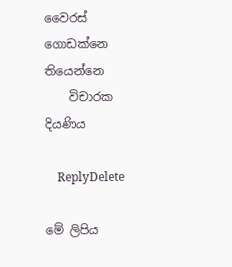වෛරස් ගොඩක්නෙ තියෙන්නෙ
    විචාරක දියණිය

    ReplyDelete

මේ ලිපිය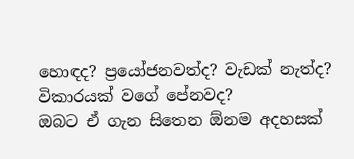හොඳද? ප්‍රයෝජනවත්ද? වැඩක් නැත්ද? විකාරයක් වගේ පේනවද?
ඔබට ඒ ගැන සිතෙන ඕනම අදහසක්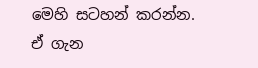මෙහි සටහන් කරන්න.
ඒ ගැන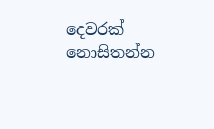දෙවරක් නොසිතන්න